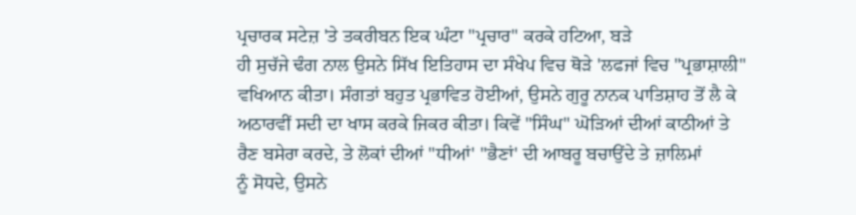ਪ੍ਰਚਾਰਕ ਸਟੇਜ਼ 'ਤੇ ਤਕਰੀਬਨ ਇਕ ਘੰਟਾ "ਪ੍ਰਚਾਰ" ਕਰਕੇ ਹਟਿਆ, ਬੜੇ
ਹੀ ਸੁਚੱਜੇ ਢੰਗ ਨਾਲ ਉਸਨੇ ਸਿੱਖ ਇਤਿਹਾਸ ਦਾ ਸੰਖੇਪ ਵਿਚ ਥੋੜੇ 'ਲਫਜਾਂ ਵਿਚ "ਪ੍ਰਭਾਸ਼ਾਲੀ"
ਵਖਿਆਨ ਕੀਤਾ। ਸੰਗਤਾਂ ਬਹੁਤ ਪ੍ਰਭਾਵਿਤ ਹੋਈਆਂ, ਉਸਨੇ ਗੁਰੂ ਨਾਨਕ ਪਾਤਿਸ਼ਾਹ ਤੋਂ ਲੈ ਕੇ
ਅਠਾਰਵੀਂ ਸਦੀ ਦਾ ਖਾਸ ਕਰਕੇ ਜਿਕਰ ਕੀਤਾ। ਕਿਵੇਂ "ਸਿੰਘ" ਘੋੜਿਆਂ ਦੀਆਂ ਕਾਠੀਆਂ ਤੇ
ਰੈਣ ਬਸੇਰਾ ਕਰਦੇ, ਤੇ ਲੋਕਾਂ ਦੀਆਂ "ਧੀਆਂ' "ਭੈਣਾਂ' ਦੀ ਆਬਰੂ ਬਚਾਉਂਦੇ ਤੇ ਜ਼ਾਲਿਮਾਂ
ਨੂੰ ਸੋਧਦੇ, ਉਸਨੇ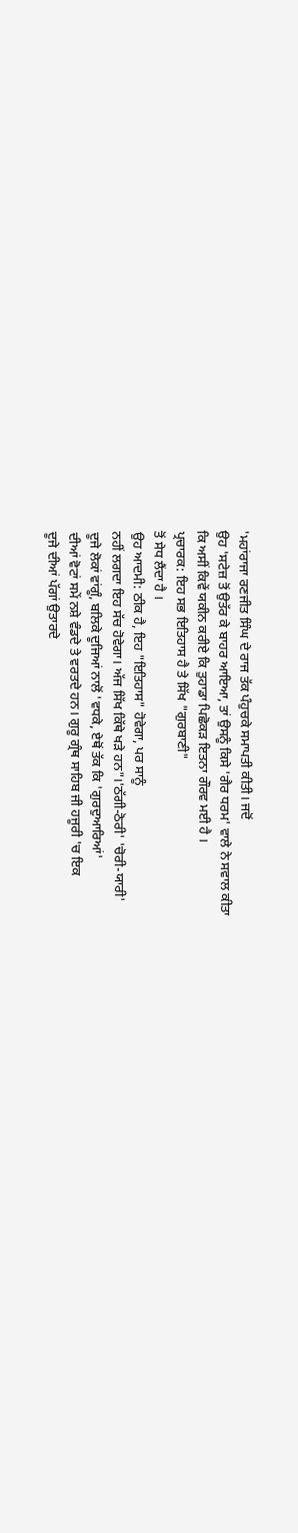'ਮਹਾਂਰਾਜਾ ਰਣਜੀਤ ਸਿੰਘ ਦੇ ਰਾਜ ਤੱਕ ਪੰਹੁਚਕੇ ਸਮਾਪਤੀ ਕੀਤੀ। ਜਦੋਂ
ਉਹ 'ਸਟੇਜ਼ ਤੋਂ ਉਤੱਰ ਕੇ ਬਾਹਰ ਆਇਆ, ਤਾਂ ਉਸਨੂੰ ਕਿਸੇ 'ਗੈਰ ਧਰਮ' ਵਾਲੇ ਨੇ ਸਵਾਲ ਕੀਤਾ
ਕਿ ਅਸੀਂ ਕਿਵੇਂ ਯਕੀਨ ਕਰੀਏ ਕਿ ਤੁਹਾਡਾ ਪਿਛੋਕੜ ਇਤਨਾ ਗੌਰਵ ਮਈ ਹੈ ।
ਪ੍ਰਚਾਰਕ: ਇਹ ਸਭ ਇਤਿਹਾਸ ਹੈ ਤੇ ਸਿੱਖ "ਗੁਰਬਾਣੀ"
ਤੋਂ ਸੇਧ ਲੈਂਦਾ ਹੈ ।
ਉਹ ਆਦਮੀ: ਠੀਕ ਹੈ, ਇਹ "ਇਤਿਹਾਸ" ਹੋਵੇਗਾ, ਪਰ ਸਾਨੂੰ
ਨਹੀਂ ਲਗਦਾ ਇਹ ਸੱਚ ਹੋਵੇਗਾ। ਅੱਜ ਸਿੱਖ ਕਿੱਥੇ ਖੜੇ ਹਨ"।'ਠੱਗੀ-ਠੋਰੀ' 'ਚੋਰੀ-ਯਾਰੀ'
ਦੂਜੇ ਲੋਕਾਂ ਵਾਂਗੂੰ, ਬਲਿਕੇ ਦੂਜਿਆਂ ਨਾਲੋਂ 'ਵਧਕੇ, ਏਥੋਂ ਤੱਕ ਕਿ 'ਗੁਰਦੁਆਰਿਆਂ'
ਦੀਆਂ ਵੋਟਾਂ ਸਮੇਂ ਨਸ਼ੇ ਵੰਡਦੇ ਤੇ ਵਰਤਦੇ ਹਨ। ਗੁਰੂ ਗ੍ਰੰਥ ਸਾਹਿਬ ਜੀ ਹਜੂਰੀ 'ਚ ਇਕ
ਦੂਜੇ ਦੀਆਂ ਪੱਗਾਂ ਉਤਾਰਦੇ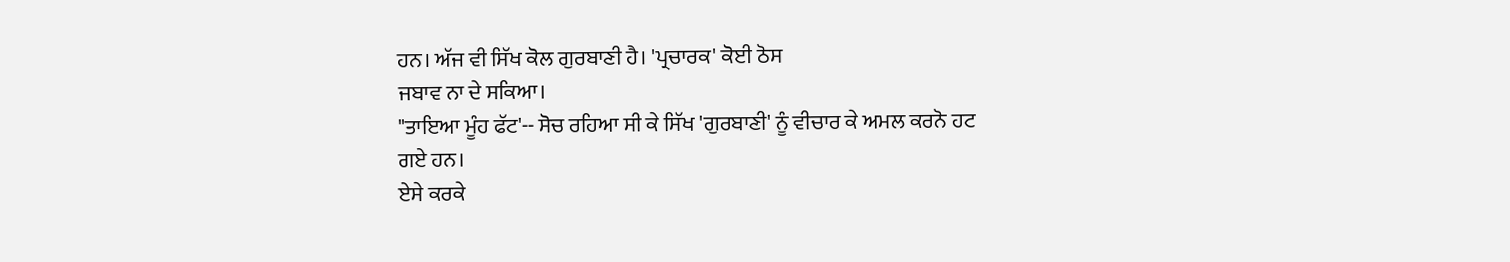ਹਨ। ਅੱਜ ਵੀ ਸਿੱਖ ਕੋਲ ਗੁਰਬਾਣੀ ਹੈ। 'ਪ੍ਰਚਾਰਕ' ਕੋਈ ਠੋਸ
ਜਬਾਵ ਨਾ ਦੇ ਸਕਿਆ।
"ਤਾਇਆ ਮੂੰਹ ਫੱਟ'-- ਸੋਚ ਰਹਿਆ ਸੀ ਕੇ ਸਿੱਖ 'ਗੁਰਬਾਣੀ' ਨੂੰ ਵੀਚਾਰ ਕੇ ਅਮਲ ਕਰਨੋ ਹਟ
ਗਏ ਹਨ।
ਏਸੇ ਕਰਕੇ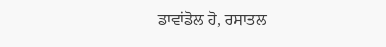ਡਾਵਾਂਡੋਲ ਹੋ, ਰਸਾਤਲ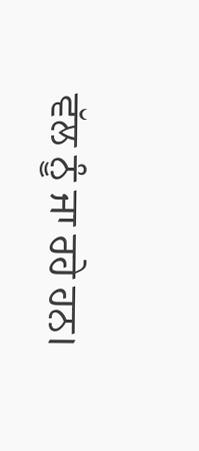ਵੱਲ ਨੂੰ ਜਾ ਰਹੇ ਹਨ।